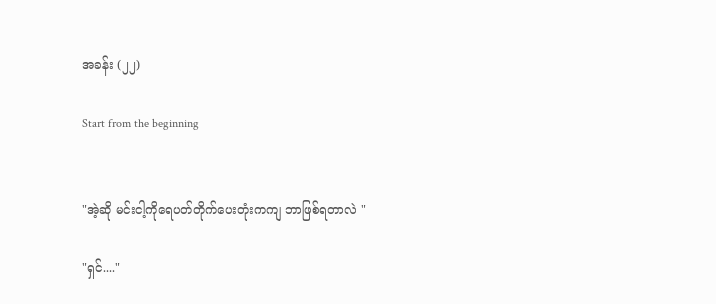အခန်း (၂၂)

Start from the beginning


"အဲ့ဆို မင်းငါ့ကိုရေပတ်တိုက်ပေးတုံးကကျ ဘာဖြစ်ရတာလဲ "

"ရှင်...."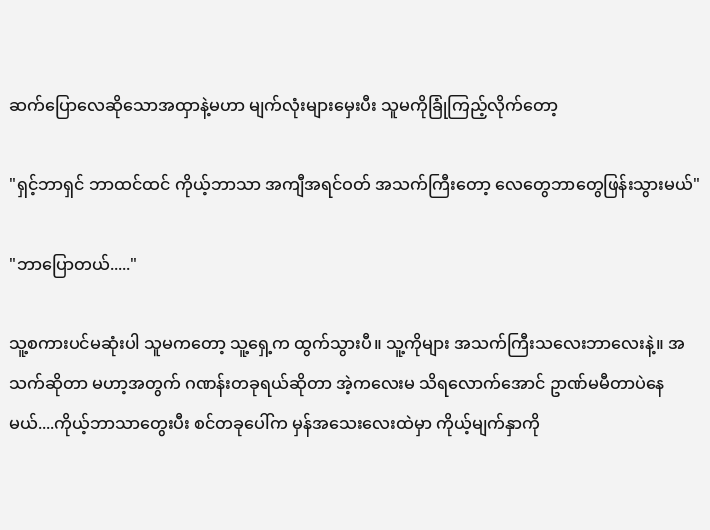ဆက်ပြောလေဆိုသောအထှာနဲ့မဟာ မျက်လုံးများမှေးပီး သူမကိုခြုံကြည့်လိုက်တော့

"ရှင့်ဘာရှင် ဘာထင်ထင် ကိုယ့်ဘာသာ အကျီအရင်ဝတ် အသက်ကြီးတော့ လေတွေဘာတွေဖြန်းသွားမယ်"

"ဘာပြောတယ်....."

သူ့စကားပင်မဆုံးပါ သူမကတော့ သူ့ရှေ့က ထွက်သွားပီ။ သူ့ကိုများ အသက်ကြီးသလေးဘာလေးနဲ့။ အသက်ဆိုတာ မဟာ့အတွက် ဂဏန်းတခုရယ်ဆိုတာ အဲ့ကလေးမ သိရလောက်အောင် ဥာဏ်မမီတာပဲနေမယ်....ကိုယ့်ဘာသာတွေးပီး စင်တခုပေါ်က မှန်အသေးလေးထဲမှာ ကိုယ့်မျက်နှာကို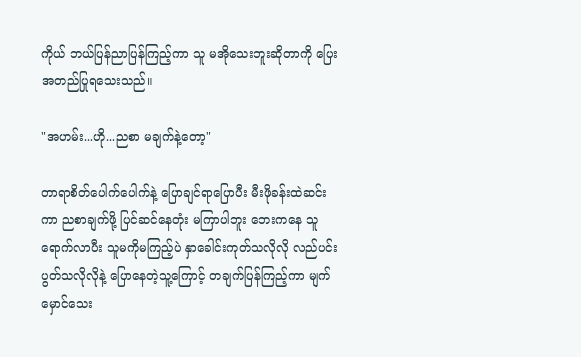ကိုယ် ဘယ်ပြန်ညာပြန်ကြည့်ကာ သူ မအိုသေးဘူးဆိုတာကို ပြေးအတည်ပြုရသေးသည်။

"အဟမ်း...ဟို...ညစာ မချက်နဲ့တော့"

တာရာစိတ်ပေါက်ပေါက်နဲ့ ပြောချင်ရာပြောပီး မီးဖိုခန်းထဲဆင်းကာ ညစာချက်ဖို့ ပြင်ဆင်နေတုံး မကြာပါဘူး ဘေးကနေ သူရောက်လာပီး သူမကိုမကြည့်ပဲ နှာခေါင်းကုတ်သလိုလို လည်ပင်းပွတ်သလိုလိုနဲ့ ပြောနေတဲ့သူ့ကြောင့် တချက်ပြန်ကြည့်ကာ မျက်မှောင်သေး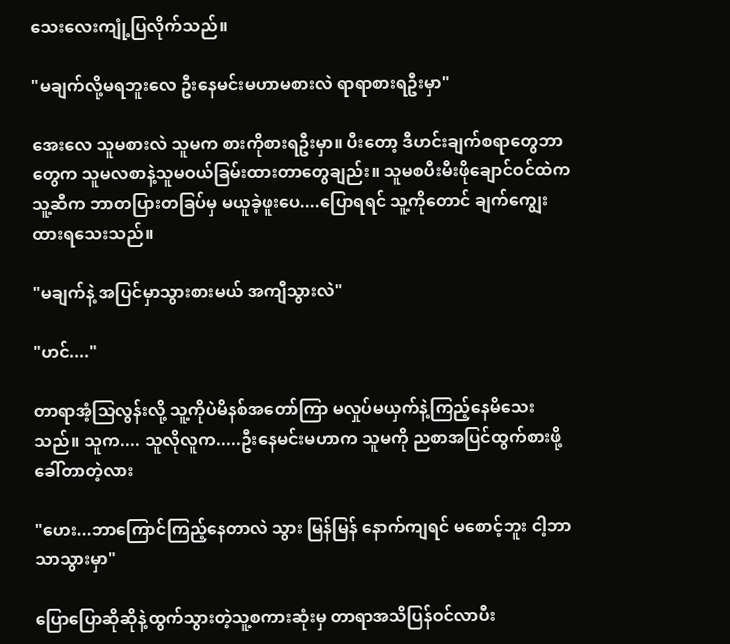သေးလေးကျုံ့ပြလိုက်သည်။

"မချက်လို့မရဘူးလေ ဦးနေမင်းမဟာမစားလဲ ရာရာစားရဦးမှာ"

အေးလေ သူမစားလဲ သူမက စားကိုစားရဦးမှာ။ ပီးတော့ ဒီဟင်းချက်စရာတွေဘာတွေက သူမလစာနဲ့သူမဝယ်ခြမ်းထားတာတွေချည်း။ သူမစပီးမီးဖိုချောင်ဝင်ထဲက သူ့ဆီက ဘာတပြားတခြပ်မှ မယူခဲ့ဖူးပေ....ပြောရရင် သူ့ကိုတောင် ချက်ကျွေးထားရသေးသည်။

"မချက်နဲ့ အပြင်မှာသွားစားမယ် အကျီသွားလဲ"

"ဟင်...."

တာရာအံ့သြလွန်းလို့ သူ့ကိုပဲမိနစ်အတော်ကြာ မလှုပ်မယှက်နဲ့ကြည့်နေမိသေးသည်။ သူက.... သူလိုလူက.....ဦးနေမင်းမဟာက သူမကို ညစာအပြင်ထွက်စားဖို့ခေါ်တာတဲ့လား

"ဟေး...ဘာကြောင်ကြည့်နေတာလဲ သွား မြန်မြန် နောက်ကျရင် မစောင့်ဘူး ငါ့ဘာသာသွားမှာ"

ပြောပြောဆိုဆိုနဲ့ထွက်သွားတဲ့သူ့စကားဆုံးမှ တာရာအသိပြန်ဝင်လာပီး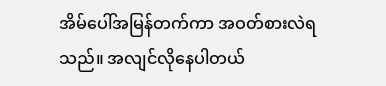အိမ်ပေါ်အမြန်တက်ကာ အဝတ်စားလဲရသည်။ အလျင်လိုနေပါတယ်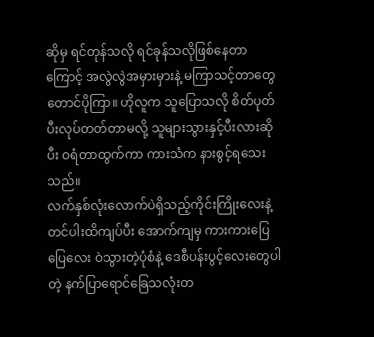ဆိုမှ ရင်တုန်သလို ရင်ခုန်သလိုဖြစ်နေတာကြောင့် အလွဲလွဲအမှားမှားနဲ့ မကြာသင့်တာတွေတောင်ပိုကြာ။ ဟိုလူက သူပြောသလို စိတ်ပုတ်ပီးလုပ်တတ်တာမလို့ သူများသွားနှင့်ပီးလားဆိုပီး ဝရံတာထွက်ကာ ကားသံက နားစွင့်ရသေးသည်။
လက်နှစ်လုံးလောက်ပဲရှိသည့်ကိုင်းကြိုးလေးနဲ့ တင်ပါးထိကျပ်ပီး အောက်ကျမှ ကားကားပြေပြေလေး ဝဲသွားတဲ့ပုံစံနဲ့ ဒေစီပန်းပွင့်လေးတွေပါတဲ့ နက်ပြာရောင်ခြေသလုံးတ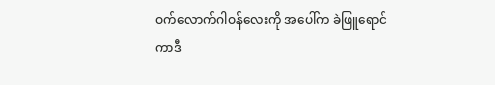ဝက်လောက်ဂါဝန်လေးကို အပေါ်က ခဲဖြူရောင် ကာဒီ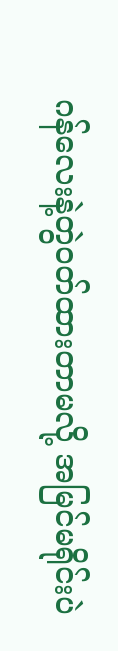ဂန်လေးနဲ့တွဲဝတ်ထားတာမလို့ အမြင်မရိုင်းပဲ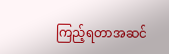ကြည့်ရတာအဆင်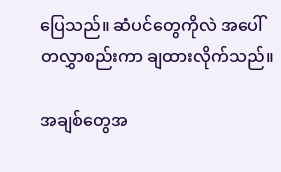ပြေသည်။ ဆံပင်တွေကိုလဲ အပေါ်တလွှာစည်းကာ ချထားလိုက်သည်။

အချစ်တွေအ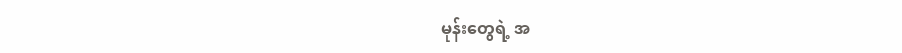မုန်းတွေရဲ့ အ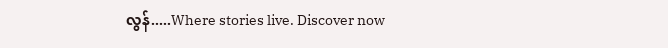လွန်.....Where stories live. Discover now